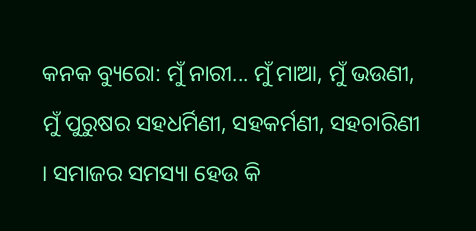କନକ ବ୍ୟୁରୋ: ମୁଁ ନାରୀ... ମୁଁ ମାଆ, ମୁଁ ଭଉଣୀ, ମୁଁ ପୁରୁଷର ସହଧର୍ମିଣୀ, ସହକର୍ମଣୀ, ସହଚାରିଣୀ । ସମାଜର ସମସ୍ୟା ହେଉ କି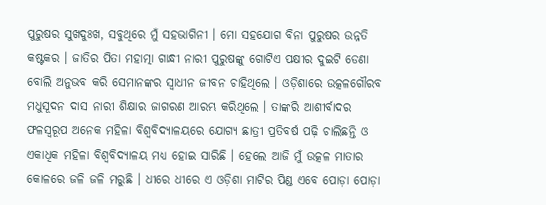ପୁରୁଷର ସୁଖଦୁଃଖ, ସବୁଥିରେ ମୁଁ ସହଭାଗିନୀ । ମୋ ସହଯୋଗ ବିନା ପୁରୁଷର ଉନ୍ନତି କଷ୍ଟକର । ଜାତିର ପିତା ମହାତ୍ମା ଗାନ୍ଧୀ ନାରୀ ପୁରୁଷଙ୍କୁ ଗୋଟିଏ ପକ୍ଷୀର ଦୁଇଟି ଡେଣା ବୋଲି ଅନୁଭବ କରି ସେମାନଙ୍କର ସ୍ଵାଧୀନ ଜୀବନ ଚାହିଥିଲେ । ଓଡ଼ିଶାରେ ଉତ୍କଳଗୌରବ ମଧୁସୂଦନ ଦାସ ନାରୀ ଶିକ୍ଷାର ଜାଗରଣ ଆରମ୍ଭ କରିଥିଲେ । ତାଙ୍କରି ଆଶୀର୍ବାଦର ଫଳସ୍ୱରୂପ ଅନେକ ମହିଳା ବିଶ୍ବବିଦ୍ୟାଳୟରେ ଯୋଗ୍ୟ ଛାତ୍ରୀ ପ୍ରତିବର୍ଷ ପଢ଼ି ଚାଲିଛନ୍ତି ଓ ଏକାଧିକ ମହିଳା ବିଶ୍ବବିଦ୍ୟାଳୟ ମଧ୍ୟ ହୋଇ ସାରିଛି । ହେଲେ ଆଜି ମୁଁ ଉତ୍କଳ ମାତାର କୋଳରେ ଜଳି ଜଳି ମରୁଛି । ଧୀରେ ଧୀରେ ଏ ଓଡ଼ିଶା ମାଟିର ପିଣ୍ଡ ଏବେ ପୋଡ଼ା ପୋଡ଼ା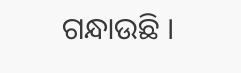ଗନ୍ଧାଉଛି ।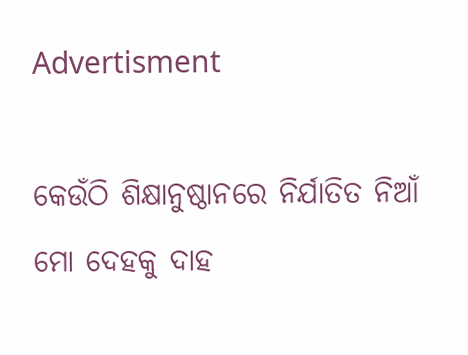Advertisment

କେଉଁଠି ଶିକ୍ଷାନୁଷ୍ଠାନରେ ନିର୍ଯାତିତ ନିଆଁ ମୋ ଦେହକୁ ଦାହ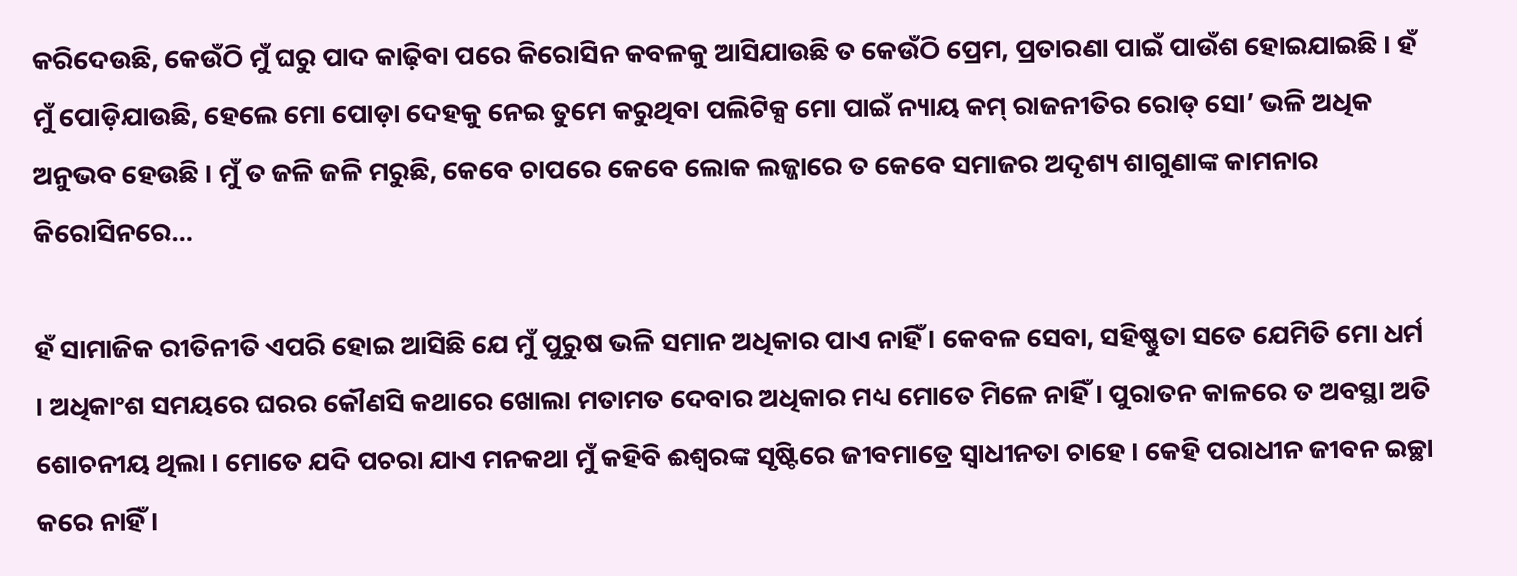କରିଦେଉଛି, କେଉଁଠି ମୁଁ ଘରୁ ପାଦ କାଢ଼ିବା ପରେ କିରୋସିନ କବଳକୁ ଆସିଯାଉଛି ତ କେଉଁଠି ପ୍ରେମ, ପ୍ରତାରଣା ପାଇଁ ପାଉଁଶ ହୋଇଯାଇଛି । ହଁ ମୁଁ ପୋଡ଼ିଯାଉଛି, ହେଲେ ମୋ ପୋଡ଼ା ଦେହକୁ ନେଇ ତୁମେ କରୁଥିବା ପଲିଟିକ୍ସ ମୋ ପାଇଁ ନ୍ୟାୟ କମ୍ ରାଜନୀତିର ରୋଡ୍ ସୋ’ ଭଳି ଅଧିକ ଅନୁଭବ ହେଉଛି । ମୁଁ ତ ଜଳି ଜଳି ମରୁଛି, କେବେ ଚାପରେ କେବେ ଲୋକ ଲଜ୍ଜାରେ ତ କେବେ ସମାଜର ଅଦୃଶ୍ୟ ଶାଗୁଣାଙ୍କ କାମନାର କିରୋସିନରେ…

ହଁ ସାମାଜିକ ରୀତିନୀତି ଏପରି ହୋଇ ଆସିଛି ଯେ ମୁଁ ପୁରୁଷ ଭଳି ସମାନ ଅଧିକାର ପାଏ ନାହିଁ । କେବଳ ସେବା, ସହିଷ୍ଣୁତା ସତେ ଯେମିତି ମୋ ଧର୍ମ । ଅଧିକାଂଶ ସମୟରେ ଘରର କୌଣସି କଥାରେ ଖୋଲା ମତାମତ ଦେବାର ଅଧିକାର ମଧ୍ୟ ମୋତେ ମିଳେ ନାହିଁ । ପୁରାତନ କାଳରେ ତ ଅବସ୍ଥା ଅତି ଶୋଚନୀୟ ଥିଲା । ମୋତେ ଯଦି ପଚରା ଯାଏ ମନକଥା ମୁଁ କହିବି ଈଶ୍ୱରଙ୍କ ସୃଷ୍ଟିରେ ଜୀବମାତ୍ରେ ସ୍ବାଧୀନତା ଚାହେ । କେହି ପରାଧୀନ ଜୀବନ ଇଚ୍ଛା କରେ ନାହିଁ ।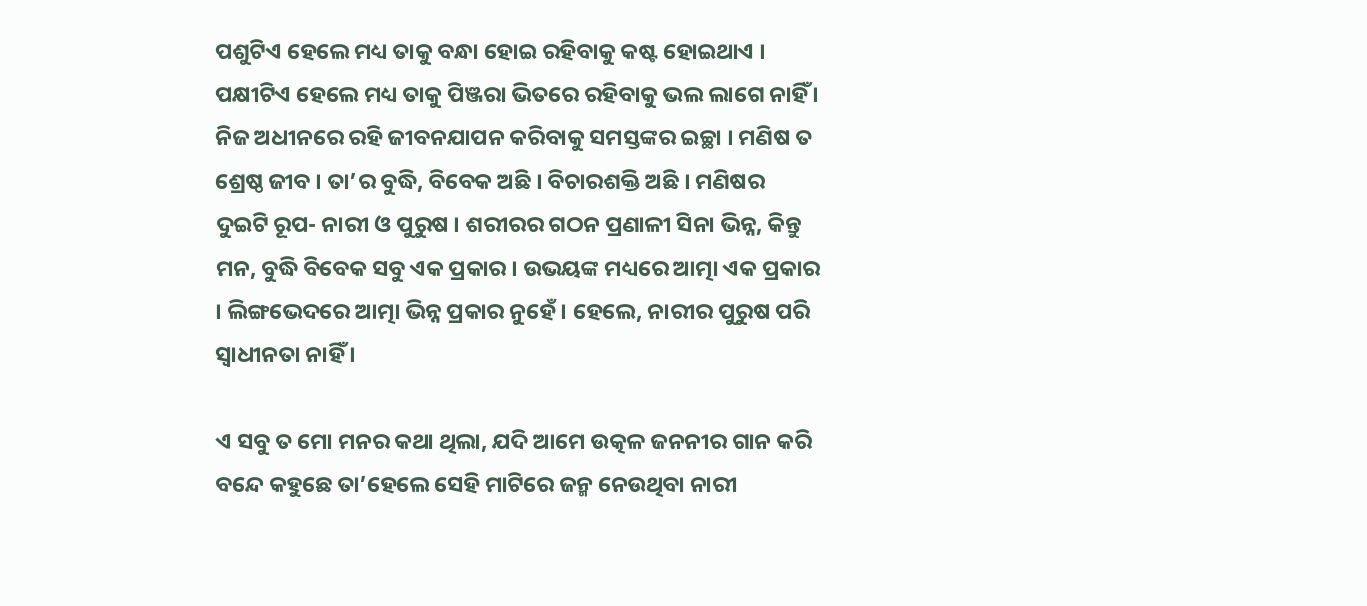ପଶୁଟିଏ ହେଲେ ମଧ୍ୟ ତାକୁ ବନ୍ଧା ହୋଇ ରହିବାକୁ କଷ୍ଟ ହୋଇଥାଏ । ପକ୍ଷୀଟିଏ ହେଲେ ମଧ୍ୟ ତାକୁ ପିଞ୍ଜରା ଭିତରେ ରହିବାକୁ ଭଲ ଲାଗେ ନାହିଁ । ନିଜ ଅଧୀନରେ ରହି ଜୀବନଯାପନ କରିବାକୁ ସମସ୍ତଙ୍କର ଇଚ୍ଛା । ମଣିଷ ତ ଶ୍ରେଷ୍ଠ ଜୀବ । ତା’ର ବୁଦ୍ଧି, ବିବେକ ଅଛି । ବିଚାରଶକ୍ତି ଅଛି । ମଣିଷର ଦୁଇଟି ରୂପ- ନାରୀ ଓ ପୁରୁଷ । ଶରୀରର ଗଠନ ପ୍ରଣାଳୀ ସିନା ଭିନ୍ନ, କିନ୍ତୁ ମନ, ବୁଦ୍ଧି ବିବେକ ସବୁ ଏକ ପ୍ରକାର । ଉଭୟଙ୍କ ମଧ୍ୟରେ ଆତ୍ମା ଏକ ପ୍ରକାର । ଲିଙ୍ଗଭେଦରେ ଆତ୍ମା ଭିନ୍ନ ପ୍ରକାର ନୁହେଁ । ହେଲେ, ନାରୀର ପୁରୁଷ ପରି ସ୍ଵାଧୀନତା ନାହିଁ ।

ଏ ସବୁ ତ ମୋ ମନର କଥା ଥିଲା, ଯଦି ଆମେ ଉତ୍କଳ ଜନନୀର ଗାନ କରି ବନ୍ଦେ କହୁଛେ ତା’ହେଲେ ସେହି ମାଟିରେ ଜନ୍ମ ନେଉଥିବା ନାରୀ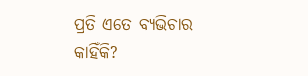ପ୍ରତି ଏତେ ବ୍ୟଭିଚାର କାହିଁକି?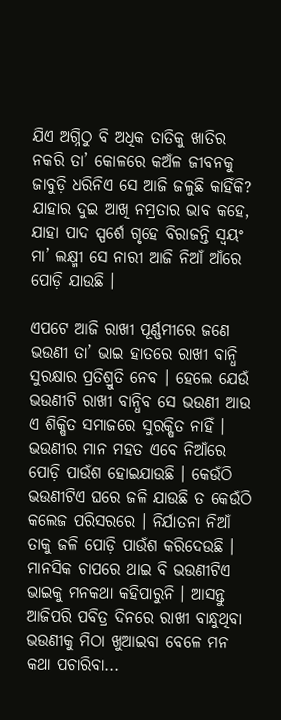ଯିଏ ଅଗ୍ନିଠୁ ବି ଅଧିକ ତାତିକୁ ଖାତିର ନକରି ତା’ କୋଳରେ କଅଁଳ ଜୀବନକୁ ଜାବୁଡ଼ି ଧରିନିଏ ସେ ଆଜି ଜଳୁଛି କାହିଁକି? ଯାହାର ଦୁଇ ଆଖି ନମ୍ରତାର ଭାବ କହେ, ଯାହା ପାଦ ସ୍ପର୍ଶେ ଗୃହେ ବିରାଜନ୍ତି ସ୍ୱୟଂ ମା’ ଲକ୍ଷ୍ମୀ ସେ ନାରୀ ଆଜି ନିଆଁ ଆଁରେ ପୋଡ଼ି ଯାଉଛି ।

ଏପଟେ ଆଜି ରାଖୀ ପୂର୍ଣ୍ଣମୀରେ ଜଣେ ଭଉଣୀ ତା’ ଭାଇ ହାତରେ ରାଖୀ ବାନ୍ଧି ସୁରକ୍ଷାର ପ୍ରତିଶ୍ରୁତି ନେବ । ହେଲେ ଯେଉଁ ଭଉଣୀଟି ରାଖୀ ବାନ୍ଧିବ ସେ ଭଉଣୀ ଆଉ ଏ ଶିକ୍ଷିତ ସମାଜରେ ସୁରକ୍ଷିତ ନାହିଁ । ଭଉଣୀର ମାନ ମହତ ଏବେ ନିଆଁରେ ପୋଡ଼ି ପାଉଁଶ ହୋଇଯାଉଛି । କେଉଁଠି ଭଉଣୀଟିଏ ଘରେ ଜଳି ଯାଉଛି ତ କେଉଁଠି କଲେଜ ପରିସରରେ । ନିର୍ଯାତନା ନିଆଁ ତାକୁ ଜଳି ପୋଡ଼ି ପାଉଁଶ କରିଦେଉଛି । ମାନସିକ ଚାପରେ ଥାଇ ବି ଭଉଣୀଟିଏ ଭାଇକୁ ମନକଥା କହିପାରୁନି । ଆସନ୍ତୁ ଆଜିପରି ପବିତ୍ର ଦିନରେ ରାଖୀ ବାନ୍ଧୁଥିବା ଭଉଣୀକୁ ମିଠା ଖୁଆଇବା ବେଳେ ମନ କଥା ପଚାରିବା...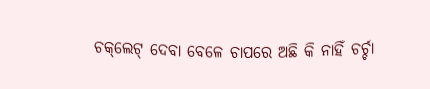ଚକ୍‌ଲେଟ୍‌ ଦେବା ବେଳେ ଚାପରେ ଅଛି କି ନାହିଁ ଚର୍ଚ୍ଚା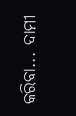କରିବା... ଦାମୀ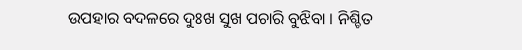ଉପହାର ବଦଳରେ ଦୁଃଖ ସୁଖ ପଚାରି ବୁଝିବା । ନିଶ୍ଚିତ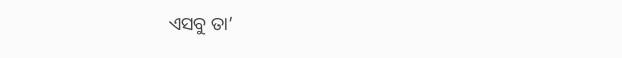ଏସବୁ ତା’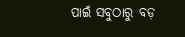ପାଇଁ ସବୁଠାରୁ ବଡ଼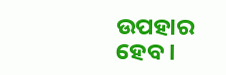ଉପହାର ହେବ ।